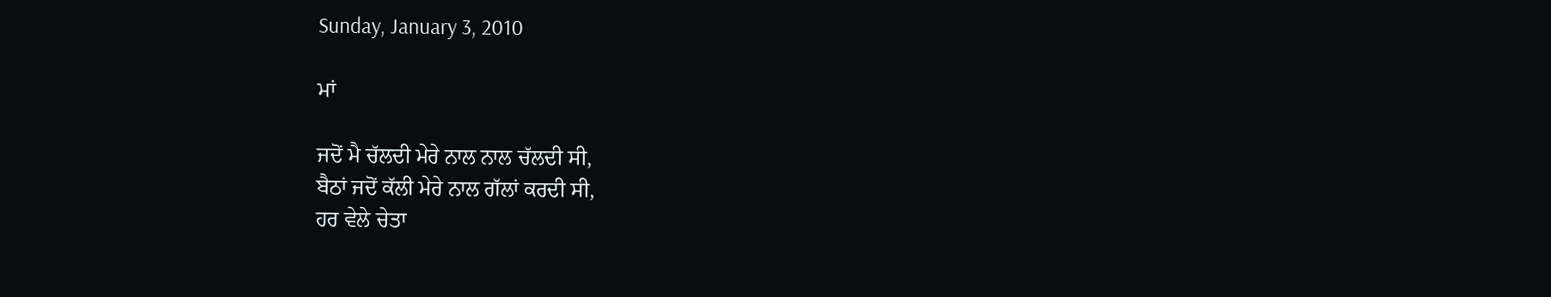Sunday, January 3, 2010

ਮਾਂ

ਜਦੋਂ ਮੈ ਚੱਲਦੀ ਮੇਰੇ ਨਾਲ ਨਾਲ ਚੱਲਦੀ ਸੀ,
ਬੈਠਾਂ ਜਦੋਂ ਕੱਲੀ ਮੇਰੇ ਨਾਲ ਗੱਲਾਂ ਕਰਦੀ ਸੀ,
ਹਰ ਵੇਲੇ ਚੇਤਾ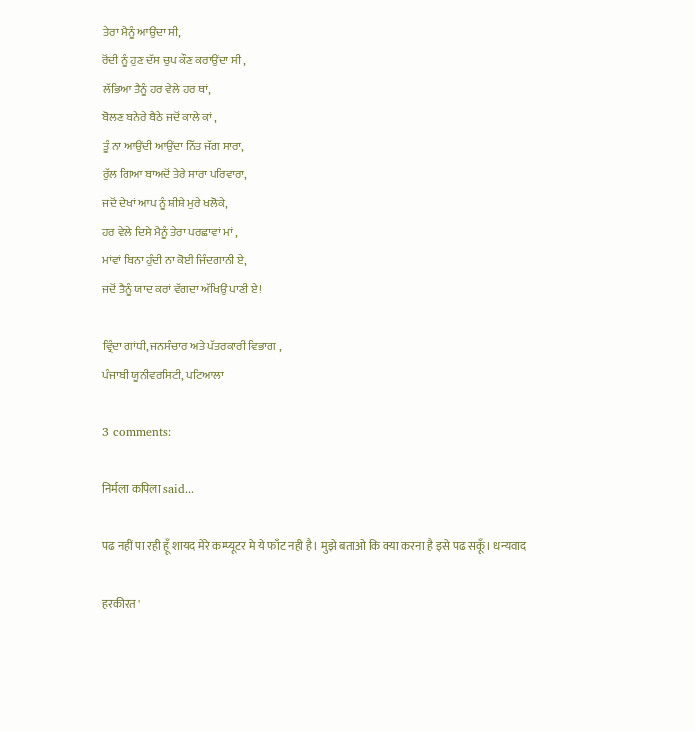ਤੇਰਾ ਮੈਨੂੰ ਆਉਂਦਾ ਸੀ,
ਰੋਂਦੀ ਨੂੰ ਹੁਣ ਦੱਸ ਚੁਪ ਕੌਣ ਕਰਾਉਂਦਾ ਸੀ ,
ਲੱਭਿਆ ਤੈਨੂੰ ਹਰ ਵੇਲੇ ਹਰ ਥਾਂ,
ਬੋਲਣ ਬਨੇਰੇ ਬੈਠੇ ਜਦੋਂ ਕਾਲੇ ਕਾਂ ,
ਤੂੰ ਨਾ ਆਉਂਦੀ ਆਉਂਦਾ ਨਿੱਤ ਜੱਗ ਸਾਰਾ,
ਰੁੱਲ ਗਿਆ ਬਾਅਦੋਂ ਤੇਰੇ ਸਾਰਾ ਪਰਿਵਾਰਾ,
ਜਦੋਂ ਦੇਖਾਂ ਆਪ ਨੂੰ ਸ਼ੀਸ਼ੇ ਮੁਰੇ ਖਲੋਕੇ,
ਹਰ ਵੇਲੇ ਦਿਸੇ ਮੈਨੂੰ ਤੇਰਾ ਪਰਛਾਵਾਂ ਮਾਂ ,
ਮਾਂਵਾਂ ਬਿਨਾ ਹੁੰਦੀ ਨਾ ਕੋਈ ਜਿੰਦਗਾਨੀ ਏ,
ਜਦੋਂ ਤੈਨੂੰ ਯਾਦ ਕਰਾਂ ਵੱਗਦਾ ਅੱਖਿਉਂ ਪਾਣੀ ਏ!

ਵ੍ਰਿੰਦਾ ਗਾਂਧੀ, ਜਨਸੰਚਾਰ ਅਤੇ ਪੱਤਰਕਾਰੀ ਵਿਭਾਗ ,
ਪੰਜਾਬੀ ਯੂਨੀਵਰਸਿਟੀ, ਪਟਿਆਲਾ

3 comments:

निर्मला कपिला said...

पढ नहीं पा रही हूँ शायद मेरे कम्प्यूटर मे ये फाँट नही है। मुझे बताओ कि क्या करना है इसे पढ सकूँ। धन्यवाद

हरकीरत '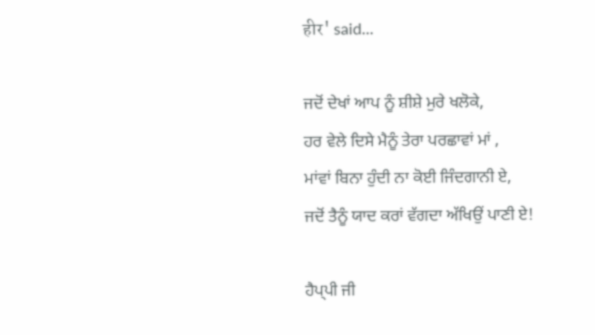हीर' said...

ਜਦੋਂ ਦੇਖਾਂ ਆਪ ਨੂੰ ਸ਼ੀਸ਼ੇ ਮੁਰੇ ਖਲੋਕੇ,
ਹਰ ਵੇਲੇ ਦਿਸੇ ਮੈਨੂੰ ਤੇਰਾ ਪਰਛਾਵਾਂ ਮਾਂ ,
ਮਾਂਵਾਂ ਬਿਨਾ ਹੁੰਦੀ ਨਾ ਕੋਈ ਜਿੰਦਗਾਨੀ ਏ,
ਜਦੋਂ ਤੈਨੂੰ ਯਾਦ ਕਰਾਂ ਵੱਗਦਾ ਅੱਖਿਉਂ ਪਾਣੀ ਏ!

ਹੈਪ੍ਪੀ ਜੀ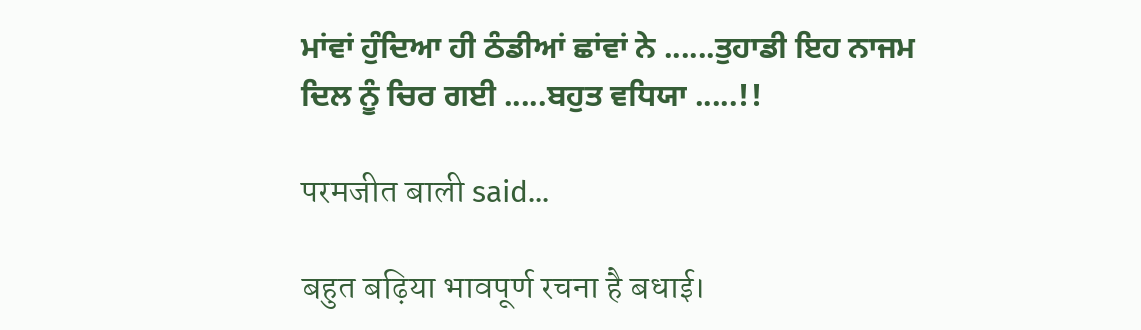ਮਾਂਵਾਂ ਹੁੰਦਿਆ ਹੀ ਠੰਡੀਆਂ ਛਾਂਵਾਂ ਨੇ ......ਤੁਹਾਡੀ ਇਹ ਨਾਜਮ ਦਿਲ ਨੂੰ ਚਿਰ ਗਈ .....ਬਹੁਤ ਵਧਿਯਾ .....!!

परमजीत बाली said...

बहुत बढ़िया भावपूर्ण रचना है बधाई।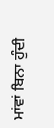ਮਾਂਵਾਂ ਬਿਨਾ ਹੁੰਦੀ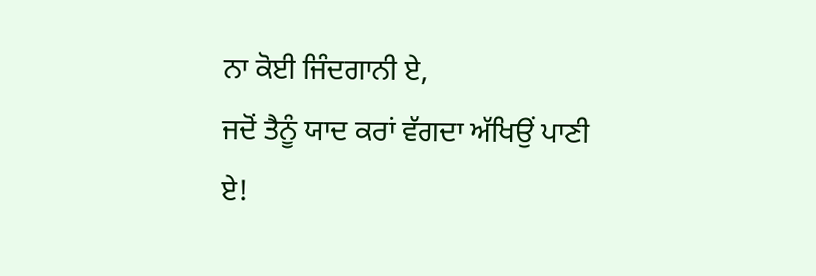ਨਾ ਕੋਈ ਜਿੰਦਗਾਨੀ ਏ,
ਜਦੋਂ ਤੈਨੂੰ ਯਾਦ ਕਰਾਂ ਵੱਗਦਾ ਅੱਖਿਉਂ ਪਾਣੀ ਏ!